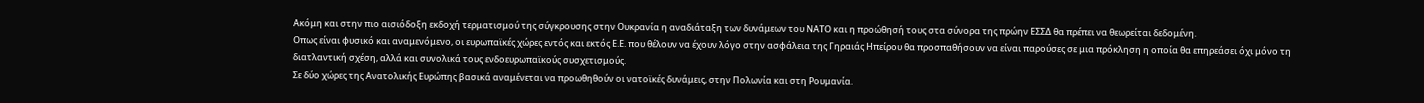Ακόμη και στην πιο αισιόδοξη εκδοχή τερματισμού της σύγκρουσης στην Ουκρανία η αναδιάταξη των δυνάμεων του ΝΑΤΟ και η προώθησή τους στα σύνορα της πρώην ΕΣΣΔ θα πρέπει να θεωρείται δεδομένη.
Οπως είναι φυσικό και αναμενόμενο, οι ευρωπαϊκές χώρες εντός και εκτός Ε.Ε. που θέλουν να έχουν λόγο στην ασφάλεια της Γηραιάς Ηπείρου θα προσπαθήσουν να είναι παρούσες σε μια πρόκληση η οποία θα επηρεάσει όχι μόνο τη διατλαντική σχέση, αλλά και συνολικά τους ενδοευρωπαϊκούς συσχετισμούς.
Σε δύο χώρες της Ανατολικής Ευρώπης βασικά αναμένεται να προωθηθούν οι νατοϊκές δυνάμεις, στην Πολωνία και στη Ρουμανία.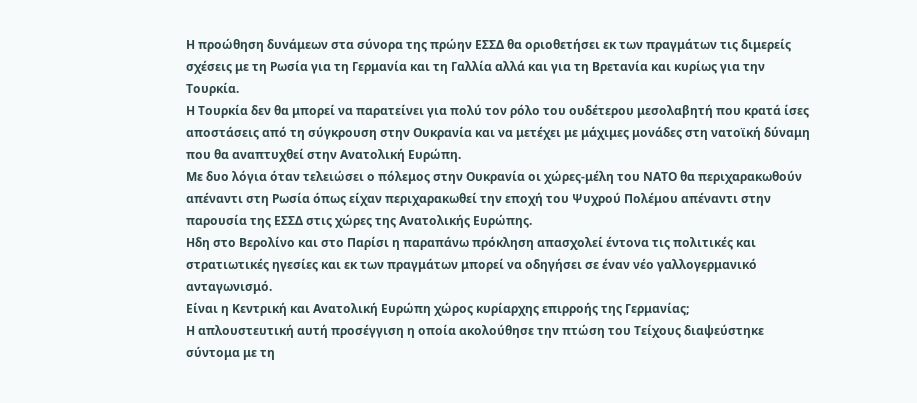Η προώθηση δυνάμεων στα σύνορα της πρώην ΕΣΣΔ θα οριοθετήσει εκ των πραγμάτων τις διμερείς σχέσεις με τη Ρωσία για τη Γερμανία και τη Γαλλία αλλά και για τη Βρετανία και κυρίως για την Τουρκία.
Η Τουρκία δεν θα μπορεί να παρατείνει για πολύ τον ρόλο του ουδέτερου μεσολαβητή που κρατά ίσες αποστάσεις από τη σύγκρουση στην Ουκρανία και να μετέχει με μάχιμες μονάδες στη νατοϊκή δύναμη που θα αναπτυχθεί στην Ανατολική Ευρώπη.
Με δυο λόγια όταν τελειώσει ο πόλεμος στην Ουκρανία οι χώρες-μέλη του ΝΑΤΟ θα περιχαρακωθούν απέναντι στη Ρωσία όπως είχαν περιχαρακωθεί την εποχή του Ψυχρού Πολέμου απέναντι στην παρουσία της ΕΣΣΔ στις χώρες της Ανατολικής Ευρώπης.
Ηδη στο Βερολίνο και στο Παρίσι η παραπάνω πρόκληση απασχολεί έντονα τις πολιτικές και στρατιωτικές ηγεσίες και εκ των πραγμάτων μπορεί να οδηγήσει σε έναν νέο γαλλογερμανικό ανταγωνισμό.
Είναι η Κεντρική και Ανατολική Ευρώπη χώρος κυρίαρχης επιρροής της Γερμανίας;
Η απλουστευτική αυτή προσέγγιση η οποία ακολούθησε την πτώση του Τείχους διαψεύστηκε σύντομα με τη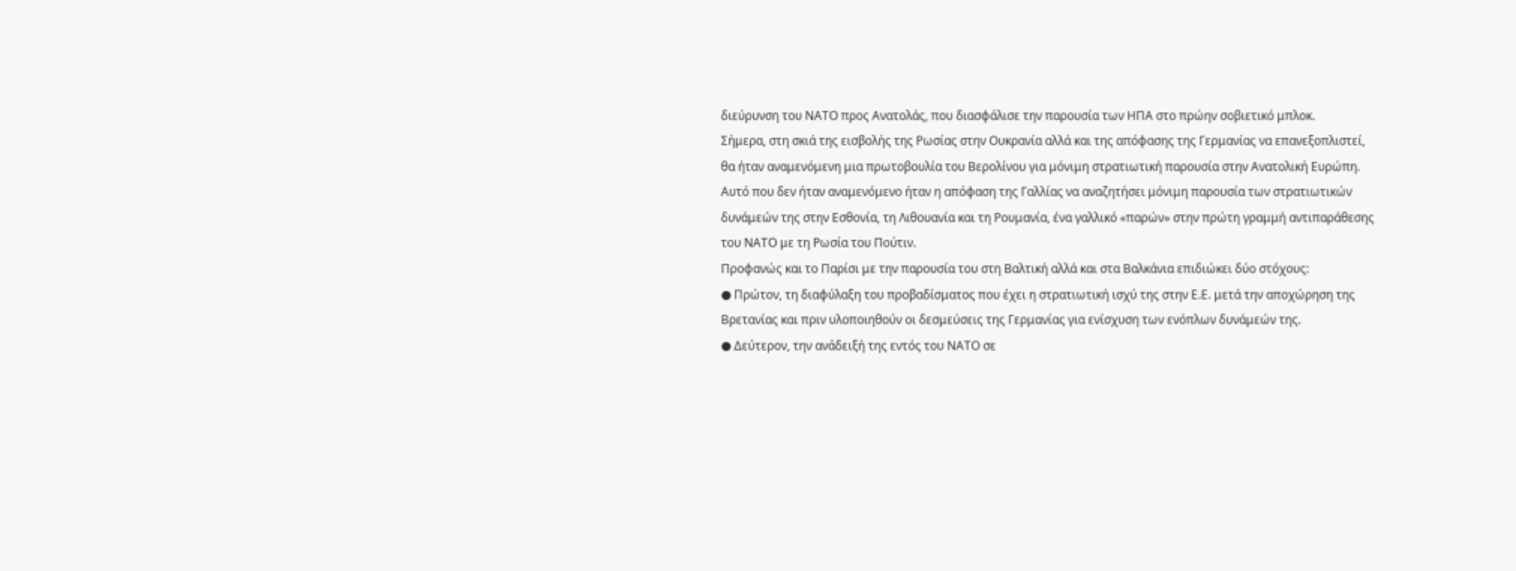διεύρυνση του ΝΑΤΟ προς Ανατολάς, που διασφάλισε την παρουσία των ΗΠΑ στο πρώην σοβιετικό μπλοκ.
Σήμερα, στη σκιά της εισβολής της Ρωσίας στην Ουκρανία αλλά και της απόφασης της Γερμανίας να επανεξοπλιστεί, θα ήταν αναμενόμενη μια πρωτοβουλία του Βερολίνου για μόνιμη στρατιωτική παρουσία στην Ανατολική Ευρώπη.
Αυτό που δεν ήταν αναμενόμενο ήταν η απόφαση της Γαλλίας να αναζητήσει μόνιμη παρουσία των στρατιωτικών δυνάμεών της στην Εσθονία, τη Λιθουανία και τη Ρουμανία, ένα γαλλικό «παρών» στην πρώτη γραμμή αντιπαράθεσης του ΝΑΤΟ με τη Ρωσία του Πούτιν.
Προφανώς και το Παρίσι με την παρουσία του στη Βαλτική αλλά και στα Βαλκάνια επιδιώκει δύο στόχους:
● Πρώτον, τη διαφύλαξη του προβαδίσματος που έχει η στρατιωτική ισχύ της στην Ε.Ε. μετά την αποχώρηση της Βρετανίας και πριν υλοποιηθούν οι δεσμεύσεις της Γερμανίας για ενίσχυση των ενόπλων δυνάμεών της.
● Δεύτερον, την ανάδειξή της εντός του ΝΑΤΟ σε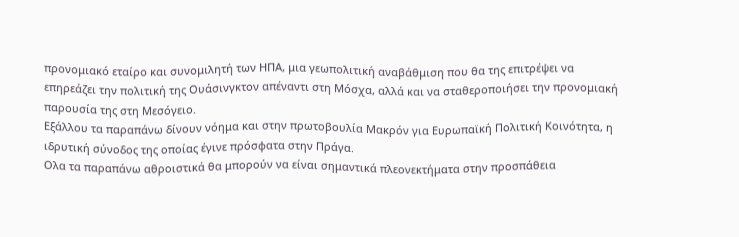προνομιακό εταίρο και συνομιλητή των ΗΠΑ, μια γεωπολιτική αναβάθμιση που θα της επιτρέψει να επηρεάζει την πολιτική της Ουάσινγκτον απέναντι στη Μόσχα, αλλά και να σταθεροποιήσει την προνομιακή παρουσία της στη Μεσόγειο.
Εξάλλου τα παραπάνω δίνουν νόημα και στην πρωτοβουλία Μακρόν για Ευρωπαϊκή Πολιτική Κοινότητα, η ιδρυτική σύνοδος της οποίας έγινε πρόσφατα στην Πράγα.
Ολα τα παραπάνω αθροιστικά θα μπορούν να είναι σημαντικά πλεονεκτήματα στην προσπάθεια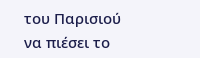του Παρισιού να πιέσει το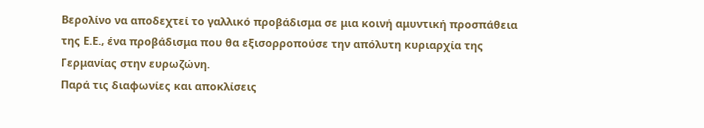Βερολίνο να αποδεχτεί το γαλλικό προβάδισμα σε μια κοινή αμυντική προσπάθεια της Ε.Ε., ένα προβάδισμα που θα εξισορροπούσε την απόλυτη κυριαρχία της Γερμανίας στην ευρωζώνη.
Παρά τις διαφωνίες και αποκλίσεις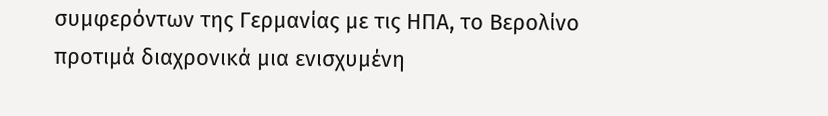συμφερόντων της Γερμανίας με τις ΗΠΑ, το Βερολίνο προτιμά διαχρονικά μια ενισχυμένη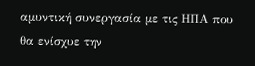αμυντική συνεργασία με τις ΗΠΑ που θα ενίσχυε την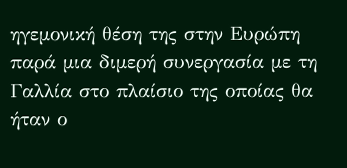ηγεμονική θέση της στην Ευρώπη παρά μια διμερή συνεργασία με τη Γαλλία στο πλαίσιο της οποίας θα ήταν ο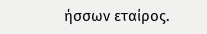ήσσων εταίρος.